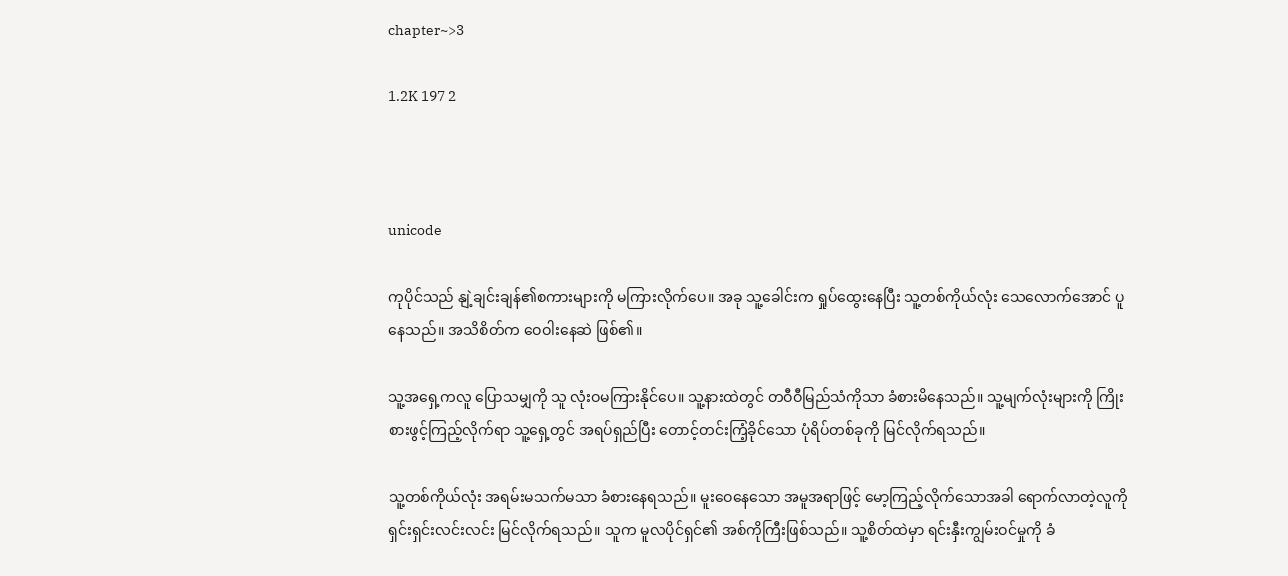chapter~>3

1.2K 197 2



unicode

ကုပိုင်သည် နျဲ့ချင်းချန်၏စကားများကို မကြားလိုက်ပေ။ အခု သူ့ခေါင်းက ရှုပ်ထွေးနေပြီး သူ့တစ်ကိုယ်လုံး သေလောက်အောင် ပူနေသည်။ အသိစိတ်က ဝေဝါးနေဆဲ ဖြစ်၏။

သူ့အရှေ့ကလူ ပြောသမျှကို သူ လုံးဝမကြားနိုင်ပေ။ သူ့နားထဲတွင် တဝီဝီမြည်သံကိုသာ ခံစားမိနေသည်။ သူ့မျက်လုံးများကို ကြိုးစားဖွင့်ကြည့်လိုက်ရာ သူ့ရှေ့တွင် အရပ်ရှည်ပြီး တောင့်တင်းကြံ့ခိုင်သော ပုံရိပ်တစ်ခုကို မြင်လိုက်ရသည်။

သူ့တစ်ကိုယ်လုံး အရမ်းမသက်မသာ ခံစားနေရသည်။ မူးဝေနေသော အမူအရာဖြင့် မော့ကြည့်လိုက်သောအခါ ရောက်လာတဲ့လူကို ရှင်းရှင်းလင်းလင်း မြင်လိုက်ရသည်။ သူက မူလပိုင်ရှင်၏ အစ်ကိုကြီးဖြစ်သည်။ သူ့စိတ်ထဲမှာ ရင်းနှီးကျွမ်းဝင်မှုကို ခံ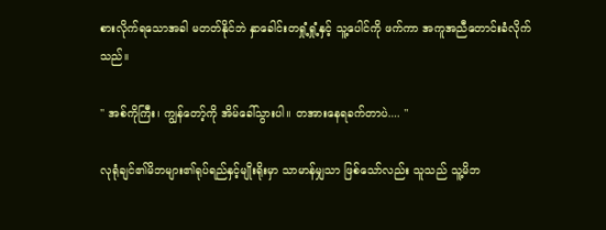စားလိုက်ရသောအခါ မတတ်နိုင်ဘဲ နှာခေါင်းတရှုံ့ရှုံ့နှင့် သူ့ပေါင်ကို ဖက်ကာ အကူအညီတောင်းခံလိုက်သည်။

" အစ်ကိုကြီး၊ ကျွန်တော့်ကို အိမ်ခေါ်သွားပါ။ တအားနေရခက်တာပဲ.... "

လုရုံချင်၏မိဘများ၏ရုပ်ရည်နှင့်မျိုးရိုးမှာ သာမာန်မျှသာ ဖြစ်သော်လည်း သူသည် သူ့မိဘ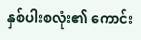နှစ်ပါးစလုံး၏ ကောင်း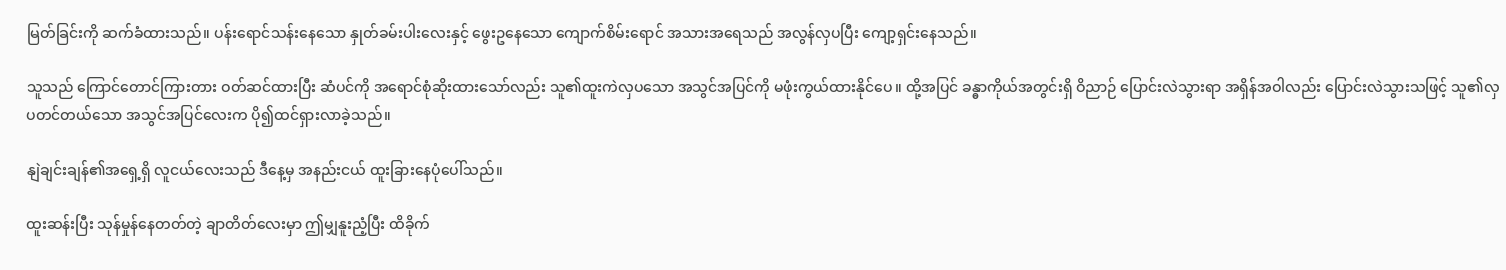မြတ်ခြင်းကို ဆက်ခံထားသည်။ ပန်းရောင်သန်းနေသော နှုတ်ခမ်းပါးလေးနှင့် ဖွေးဥနေသော ကျောက်စိမ်းရောင် အသားအရေသည် အလွန်လှပပြီး ကျော့ရှင်းနေသည်။

သူသည် ကြောင်တောင်ကြားတား ဝတ်ဆင်ထားပြီး ဆံပင်ကို အရောင်စုံဆိုးထားသော်လည်း သူ၏ထူးကဲလှပသော အသွင်အပြင်ကို မဖုံးကွယ်ထားနိုင်ပေ။ ထို့အပြင် ခန္ဓာကိုယ်အတွင်းရှိ ဝိညာဉ် ပြောင်းလဲသွားရာ အရှိန်အဝါလည်း ပြောင်းလဲသွားသဖြင့် သူ၏လှပတင်တယ်သော အသွင်အပြင်လေးက ပို၍ထင်ရှားလာခဲ့သည်။

နျဲချင်းချန်၏အရှေ့ရှိ လူငယ်လေးသည် ဒီနေ့မှ အနည်းငယ် ထူးခြားနေပုံပေါ်သည်။

ထူးဆန်းပြီး သုန်မှုန်နေတတ်တဲ့ ချာတိတ်လေးမှာ ဤမျှနူးညံ့ပြီး ထိခိုက်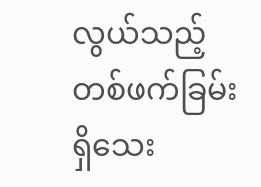လွယ်သည့် တစ်ဖက်ခြမ်းရှိသေး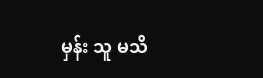မှန်း သူ မသိ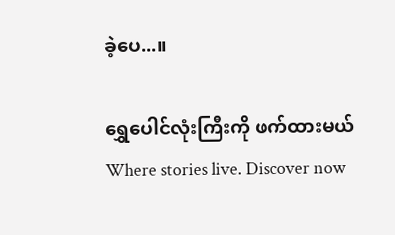ခဲ့ပေ...။

ရွှေပေါင်လုံးကြီးကို ဖက်ထားမယ်Where stories live. Discover now